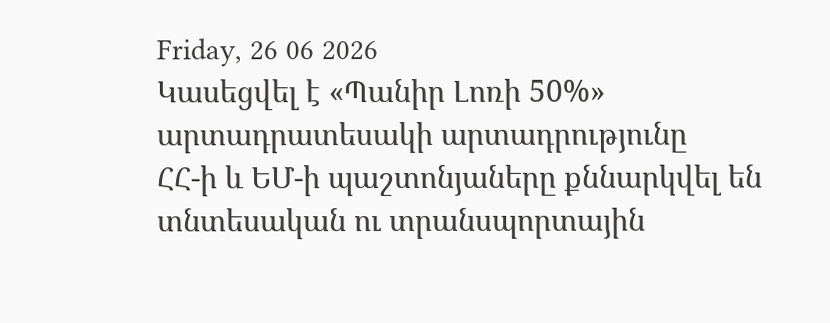Friday, 26 06 2026
Կասեցվել է «Պանիր Լոռի 50%» արտադրատեսակի արտադրությունը
ՀՀ-ի և ԵՄ-ի պաշտոնյաները քննարկվել են տնտեսական ու տրանսպորտային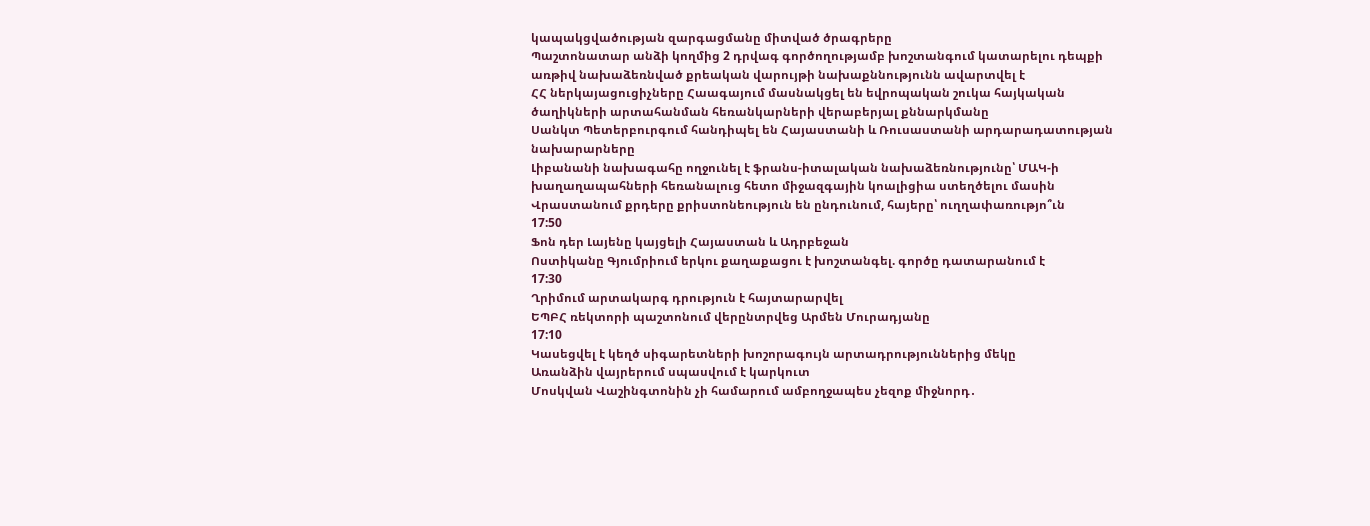կապակցվածության զարգացմանը միտված ծրագրերը
Պաշտոնատար անձի կողմից 2 դրվագ գործողությամբ խոշտանգում կատարելու դեպքի առթիվ նախաձեռնված քրեական վարույթի նախաքննությունն ավարտվել է
ՀՀ ներկայացուցիչները Հաագայում մասնակցել են եվրոպական շուկա հայկական ծաղիկների արտահանման հեռանկարների վերաբերյալ քննարկմանը
Սանկտ Պետերբուրգում հանդիպել են Հայաստանի և Ռուսաստանի արդարադատության նախարարները
Լիբանանի նախագահը ողջունել է ֆրանս-իտալական նախաձեռնությունը՝ ՄԱԿ-ի խաղաղապահների հեռանալուց հետո միջազգային կոալիցիա ստեղծելու մասին
Վրաստանում քրդերը քրիստոնեություն են ընդունում, հայերը՝ ուղղափառությո՞ւն
17:50
Ֆոն դեր Լայենը կայցելի Հայաստան և Ադրբեջան
Ոստիկանը Գյումրիում երկու քաղաքացու է խոշտանգել. գործը դատարանում է
17:30
Ղրիմում արտակարգ դրություն է հայտարարվել
ԵՊԲՀ ռեկտորի պաշտոնում վերընտրվեց Արմեն Մուրադյանը
17:10
Կասեցվել է կեղծ սիգարետների խոշորագույն արտադրություններից մեկը
Առանձին վայրերում սպասվում է կարկուտ
Մոսկվան Վաշինգտոնին չի համարում ամբողջապես չեզոք միջնորդ․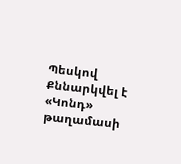Պեսկով
Քննարկվել է «Կոնդ» թաղամասի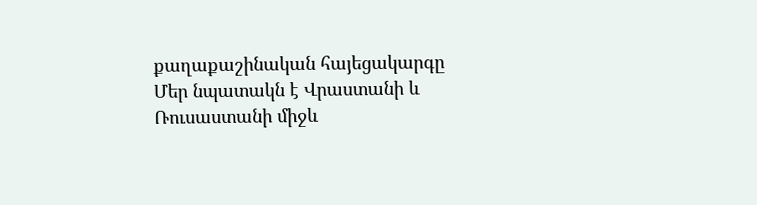քաղաքաշինական հայեցակարգը
Մեր նպատակն է Վրաստանի և Ռուսաստանի միջև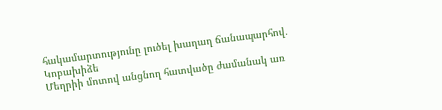հակամարտությունը լուծել խաղաղ ճանապարհով․ Կոբախիձե
Մեղրիի մոտով անցնող հատվածը ժամանակ առ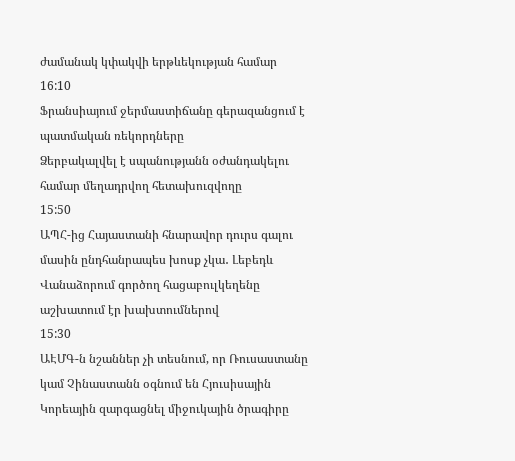ժամանակ կփակվի երթևեկության համար
16:10
Ֆրանսիայում ջերմաստիճանը գերազանցում է պատմական ռեկորդները
Ձերբակալվել է սպանությանն օժանդակելու համար մեղադրվող հետախուզվողը
15:50
ԱՊՀ-ից Հայաստանի հնարավոր դուրս գալու մասին ընդհանրապես խոսք չկա․ Լեբեդև
Վանաձորում գործող հացաբուլկեղենը աշխատում էր խախտումներով
15:30
ԱԷՄԳ-ն նշաններ չի տեսնում, որ Ռուսաստանը կամ Չինաստանն օգնում են Հյուսիսային Կորեային զարգացնել միջուկային ծրագիրը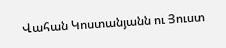Վահան Կոստանյանն ու Յուստ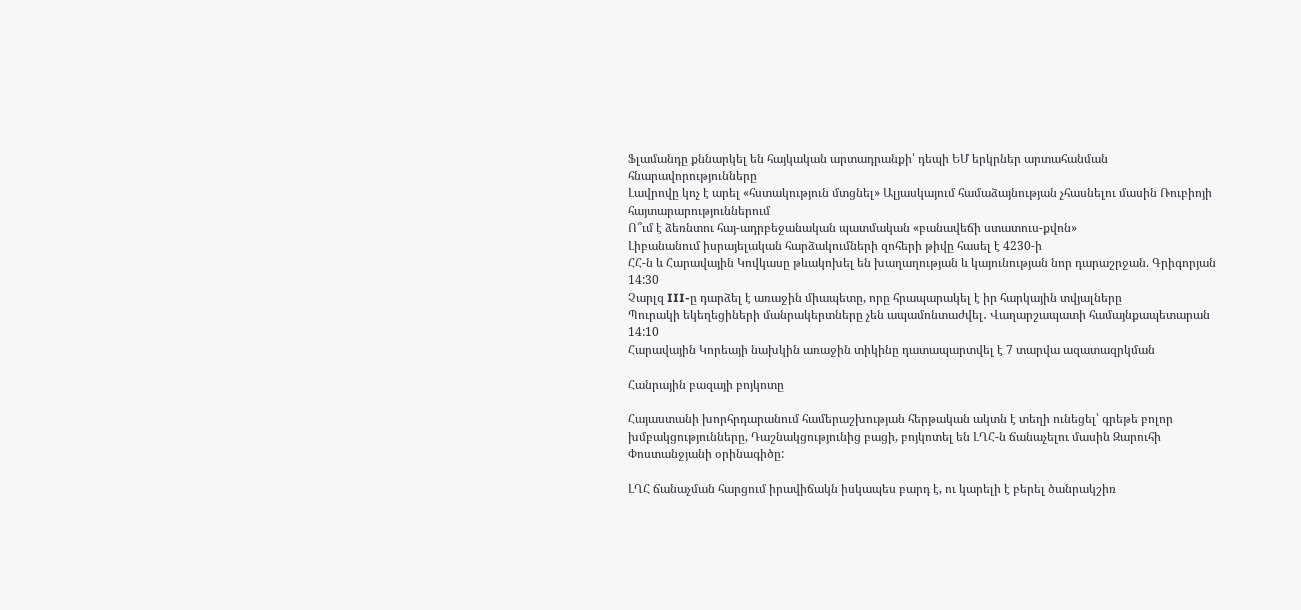Ֆլամանդը քննարկել են հայկական արտադրանքի՝ դեպի ԵՄ երկրներ արտահանման հնարավորությունները
Լավրովը կոչ է արել «հստակություն մտցնել» Ալյասկայում համաձայնության չհասնելու մասին Ռուբիոյի հայտարարություններում
Ո՞ւմ է ձեռնտու հայ-ադրբեջանական պատմական «բանավեճի ստատուս-քվոն»
Լիբանանում իսրայելական հարձակումների զոհերի թիվը հասել է 4230-ի
ՀՀ-ն և Հարավային Կովկասը թևակոխել են խաղաղության և կայունության նոր դարաշրջան. Գրիգորյան
14:30
Չարլզ III-ը դարձել է առաջին միապետը, որը հրապարակել է իր հարկային տվյալները
Պուրակի եկեղեցիների մանրակերտները չեն ապամոնտաժվել․ Վաղարշապատի համայնքապետարան
14:10
Հարավային Կորեայի նախկին առաջին տիկինը դատապարտվել է 7 տարվա ազատազրկման

Հանրային բազայի բոյկոտը

Հայաստանի խորհրդարանում համերաշխության հերթական ակտն է տեղի ունեցել՝ գրեթե բոլոր խմբակցությունները, Դաշնակցությունից բացի, բոյկոտել են ԼՂՀ-ն ճանաչելու մասին Զարուհի Փոստանջյանի օրինագիծը:

ԼՂՀ ճանաչման հարցում իրավիճակն իսկապես բարդ է, ու կարելի է բերել ծանրակշիռ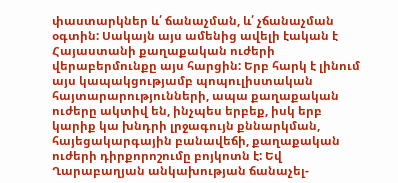փաստարկներ և՛ ճանաչման, և՛ չճանաչման օգտին: Սակայն այս ամենից ավելի էական է Հայաստանի քաղաքական ուժերի վերաբերմունքը այս հարցին: Երբ հարկ է լինում այս կապակցությամբ պոպուլիստական հայտարարությունների, ապա քաղաքական ուժերը ակտիվ են, ինչպես երբեք, իսկ երբ կարիք կա խնդրի լրջագույն քննարկման, հայեցակարգային բանավեճի, քաղաքական ուժերի դիրքորոշումը բոյկոտն է: Եվ Ղարաբաղյան անկախության ճանաչել-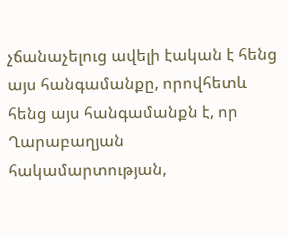չճանաչելուց ավելի էական է հենց այս հանգամանքը, որովհետև հենց այս հանգամանքն է, որ Ղարաբաղյան հակամարտության,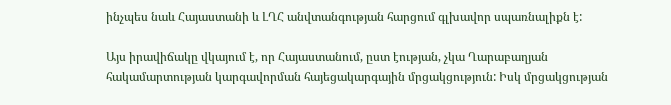ինչպես նաև Հայաստանի և ԼՂՀ անվտանգության հարցում գլխավոր սպառնալիքն է:

Այս իրավիճակը վկայում է, որ Հայաստանում, ըստ էության, չկա Ղարաբաղյան հակամարտության կարգավորման հայեցակարգային մրցակցություն: Իսկ մրցակցության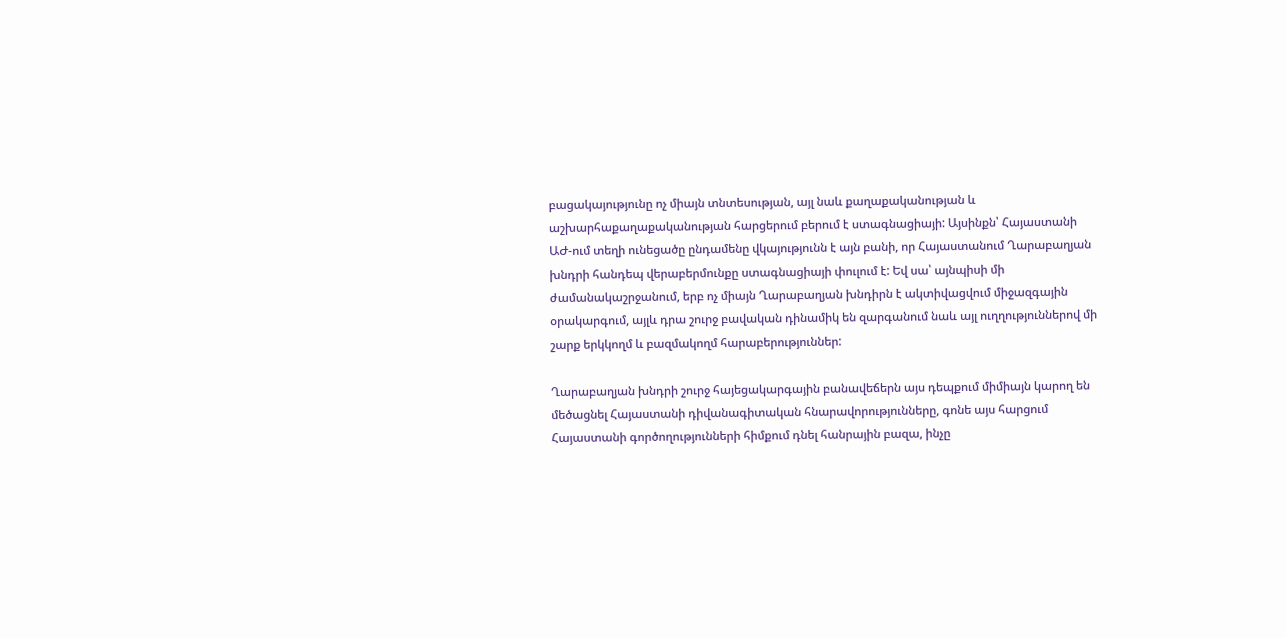բացակայությունը ոչ միայն տնտեսության, այլ նաև քաղաքականության և աշխարհաքաղաքականության հարցերում բերում է ստագնացիայի: Այսինքն՝ Հայաստանի ԱԺ-ում տեղի ունեցածը ընդամենը վկայությունն է այն բանի, որ Հայաստանում Ղարաբաղյան խնդրի հանդեպ վերաբերմունքը ստագնացիայի փուլում է: Եվ սա՝ այնպիսի մի ժամանակաշրջանում, երբ ոչ միայն Ղարաբաղյան խնդիրն է ակտիվացվում միջազգային օրակարգում, այլև դրա շուրջ բավական դինամիկ են զարգանում նաև այլ ուղղություններով մի շարք երկկողմ և բազմակողմ հարաբերություններ:

Ղարաբաղյան խնդրի շուրջ հայեցակարգային բանավեճերն այս դեպքում միմիայն կարող են մեծացնել Հայաստանի դիվանագիտական հնարավորությունները, գոնե այս հարցում Հայաստանի գործողությունների հիմքում դնել հանրային բազա, ինչը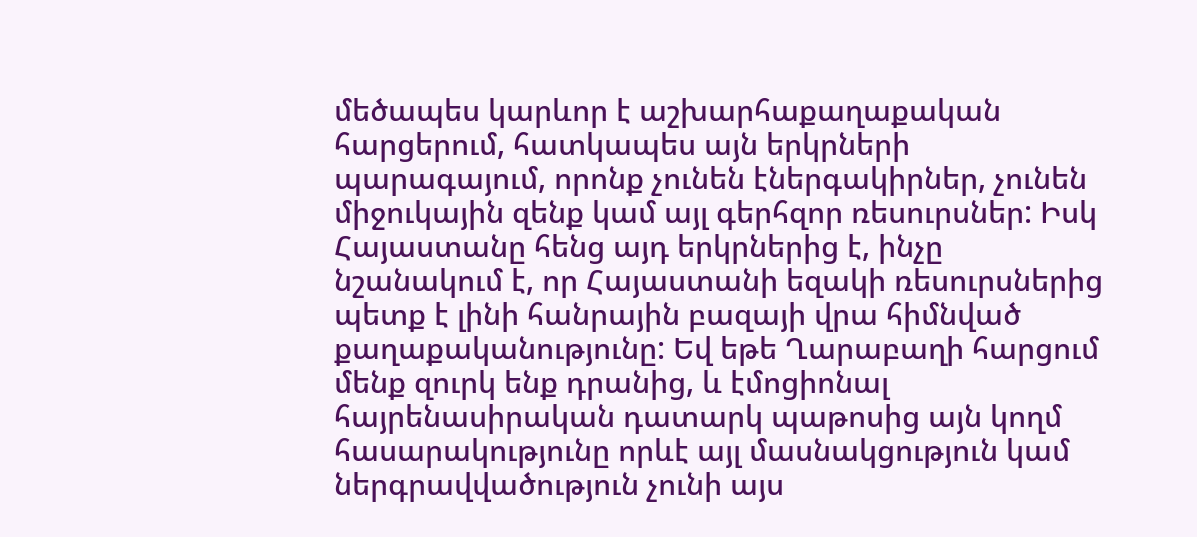մեծապես կարևոր է աշխարհաքաղաքական հարցերում, հատկապես այն երկրների պարագայում, որոնք չունեն էներգակիրներ, չունեն միջուկային զենք կամ այլ գերհզոր ռեսուրսներ: Իսկ Հայաստանը հենց այդ երկրներից է, ինչը նշանակում է, որ Հայաստանի եզակի ռեսուրսներից պետք է լինի հանրային բազայի վրա հիմնված քաղաքականությունը: Եվ եթե Ղարաբաղի հարցում մենք զուրկ ենք դրանից, և էմոցիոնալ հայրենասիրական դատարկ պաթոսից այն կողմ հասարակությունը որևէ այլ մասնակցություն կամ ներգրավվածություն չունի այս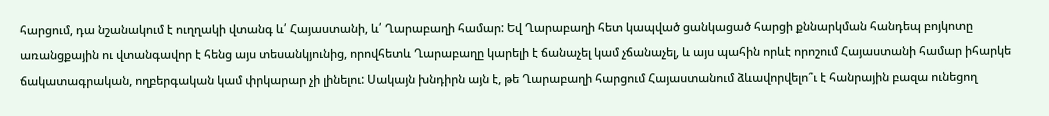հարցում, դա նշանակում է ուղղակի վտանգ և՛ Հայաստանի, և՛ Ղարաբաղի համար: Եվ Ղարաբաղի հետ կապված ցանկացած հարցի քննարկման հանդեպ բոյկոտը առանցքային ու վտանգավոր է հենց այս տեսանկյունից, որովհետև Ղարաբաղը կարելի է ճանաչել կամ չճանաչել, և այս պահին որևէ որոշում Հայաստանի համար իհարկե ճակատագրական, ողբերգական կամ փրկարար չի լինելու: Սակայն խնդիրն այն է, թե Ղարաբաղի հարցում Հայաստանում ձևավորվելո՞ւ է հանրային բազա ունեցող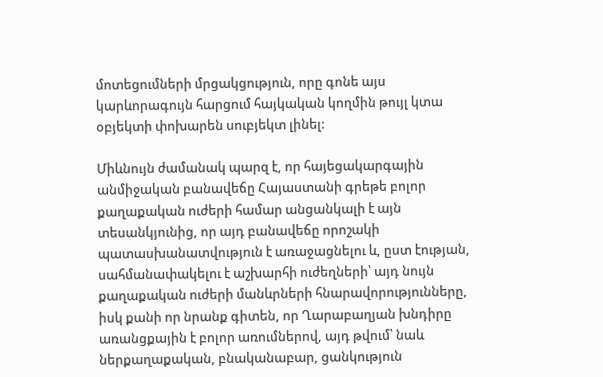մոտեցումների մրցակցություն, որը գոնե այս կարևորագույն հարցում հայկական կողմին թույլ կտա օբյեկտի փոխարեն սուբյեկտ լինել:

Միևնույն ժամանակ պարզ է, որ հայեցակարգային անմիջական բանավեճը Հայաստանի գրեթե բոլոր քաղաքական ուժերի համար անցանկալի է այն տեսանկյունից, որ այդ բանավեճը որոշակի պատասխանատվություն է առաջացնելու և, ըստ էության, սահմանափակելու է աշխարհի ուժեղների՝ այդ նույն քաղաքական ուժերի մանևրների հնարավորությունները, իսկ քանի որ նրանք գիտեն, որ Ղարաբաղյան խնդիրը առանցքային է բոլոր առումներով, այդ թվում՝ նաև ներքաղաքական, բնականաբար, ցանկություն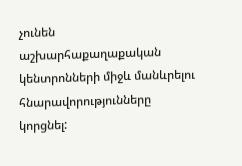չունեն աշխարհաքաղաքական կենտրոնների միջև մանևրելու հնարավորությունները կորցնել: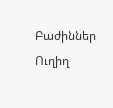Բաժիններ
Ուղիղ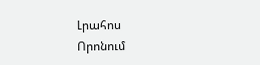Լրահոս
Որոնում